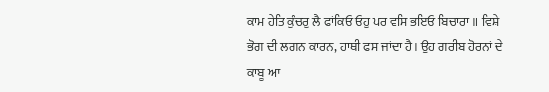ਕਾਮ ਹੇਤਿ ਕੁੰਚਰੁ ਲੈ ਫਾਂਕਿਓ ਓਹੁ ਪਰ ਵਸਿ ਭਇਓ ਬਿਚਾਰਾ ॥ ਵਿਸ਼ੇ ਭੋਗ ਦੀ ਲਗਨ ਕਾਰਨ, ਹਾਥੀ ਫਸ ਜਾਂਦਾ ਹੈ। ਉਹ ਗਰੀਬ ਹੋਰਨਾਂ ਦੇ ਕਾਬੂ ਆ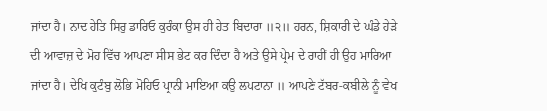ਜਾਂਦਾ ਹੈ। ਨਾਦ ਹੇਤਿ ਸਿਰੁ ਡਾਰਿਓ ਕੁਰੰਕਾ ਉਸ ਹੀ ਹੇਤ ਬਿਦਾਰਾ ॥੨॥ ਹਰਨ, ਸ਼ਿਕਾਰੀ ਦੇ ਘੰਡੇ ਹੇੜੇ ਦੀ ਆਵਾਜ਼ ਦੇ ਮੋਹ ਵਿੱਚ ਆਪਣਾ ਸੀਸ ਭੇਟ ਕਰ ਦਿੰਦਾ ਹੈ ਅਤੇ ਉਸੇ ਪ੍ਰੇਮ ਦੇ ਰਾਹੀਂ ਹੀ ਉਹ ਮਾਰਿਆ ਜਾਂਦਾ ਹੈ। ਦੇਖਿ ਕੁਟੰਬੁ ਲੋਭਿ ਮੋਹਿਓ ਪ੍ਰਾਨੀ ਮਾਇਆ ਕਉ ਲਪਟਾਨਾ ॥ ਆਪਣੇ ਟੱਬਰ-ਕਬੀਲੇ ਨੂੰ ਵੇਖ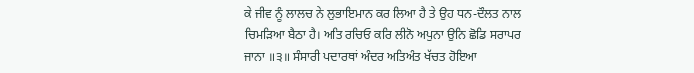ਕੇ ਜੀਵ ਨੂੰ ਲਾਲਚ ਨੇ ਲੁਭਾਇਮਾਨ ਕਰ ਲਿਆ ਹੈ ਤੇ ਉਹ ਧਨ-ਦੌਲਤ ਨਾਲ ਚਿਮੜਿਆ ਬੈਠਾ ਹੈ। ਅਤਿ ਰਚਿਓ ਕਰਿ ਲੀਨੋ ਅਪੁਨਾ ਉਨਿ ਛੋਡਿ ਸਰਾਪਰ ਜਾਨਾ ॥੩॥ ਸੰਸਾਰੀ ਪਦਾਰਥਾਂ ਅੰਦਰ ਅਤਿਅੰਤ ਖੱਚਤ ਹੋਇਆ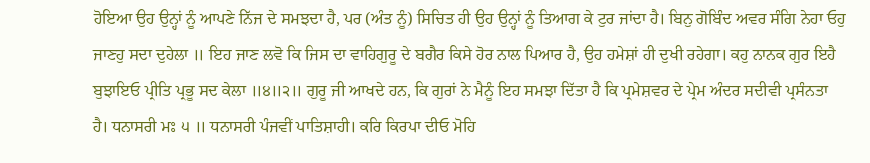ਹੋਇਆ ਉਹ ਉਨ੍ਹਾਂ ਨੂੰ ਆਪਣੇ ਨਿੱਜ ਦੇ ਸਮਝਦਾ ਹੈ, ਪਰ (ਅੰਤ ਨੂੰ) ਸਿਚਿਤ ਹੀ ਉਹ ਉਨ੍ਹਾਂ ਨੂੰ ਤਿਆਗ ਕੇ ਟੁਰ ਜਾਂਦਾ ਹੈ। ਬਿਨੁ ਗੋਬਿੰਦ ਅਵਰ ਸੰਗਿ ਨੇਹਾ ਓਹੁ ਜਾਣਹੁ ਸਦਾ ਦੁਹੇਲਾ ॥ ਇਹ ਜਾਣ ਲਵੋ ਕਿ ਜਿਸ ਦਾ ਵਾਹਿਗੁਰੂ ਦੇ ਬਗੈਰ ਕਿਸੇ ਹੋਰ ਨਾਲ ਪਿਆਰ ਹੈ, ਉਹ ਹਮੇਸ਼ਾਂ ਹੀ ਦੁਖੀ ਰਹੇਗਾ। ਕਹੁ ਨਾਨਕ ਗੁਰ ਇਹੈ ਬੁਝਾਇਓ ਪ੍ਰੀਤਿ ਪ੍ਰਭੂ ਸਦ ਕੇਲਾ ॥੪॥੨॥ ਗੁਰੂ ਜੀ ਆਖਦੇ ਹਨ, ਕਿ ਗੁਰਾਂ ਨੇ ਮੈਨੂੰ ਇਹ ਸਮਝਾ ਦਿੱਤਾ ਹੈ ਕਿ ਪ੍ਰਮੇਸ਼ਵਰ ਦੇ ਪ੍ਰੇਮ ਅੰਦਰ ਸਦੀਵੀ ਪ੍ਰਸੰਨਤਾ ਹੈ। ਧਨਾਸਰੀ ਮਃ ੫ ॥ ਧਨਾਸਰੀ ਪੰਜਵੀਂ ਪਾਤਿਸ਼ਾਹੀ। ਕਰਿ ਕਿਰਪਾ ਦੀਓ ਮੋਹਿ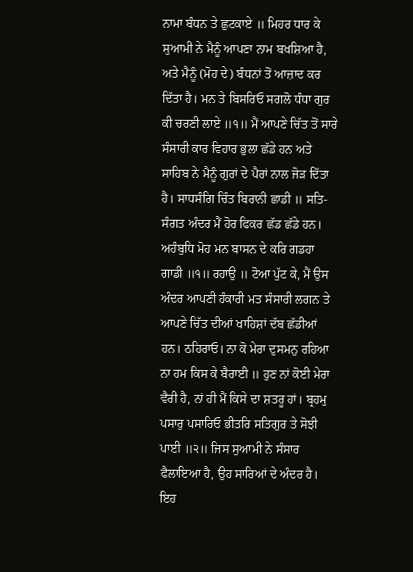ਨਾਮਾ ਬੰਧਨ ਤੇ ਛੁਟਕਾਏ ॥ ਮਿਹਰ ਧਾਰ ਕੇ ਸੁਆਮੀ ਨੇ ਮੈਨੂੰ ਆਪਣਾ ਨਾਮ ਬਖਸ਼ਿਆ ਹੈ, ਅਤੇ ਮੈਨੂੰ (ਮੋਹ ਦੇ) ਬੰਧਨਾਂ ਤੋਂ ਆਜ਼ਾਦ ਕਰ ਦਿੱਤਾ ਹੈ। ਮਨ ਤੇ ਬਿਸਰਿਓ ਸਗਲੋ ਧੰਧਾ ਗੁਰ ਕੀ ਚਰਣੀ ਲਾਏ ॥੧॥ ਮੈਂ ਆਪਣੇ ਚਿੱਤ ਤੋਂ ਸਾਰੇ ਸੰਸਾਰੀ ਕਾਰ ਵਿਹਾਰ ਭੁਲਾ ਛੱਡੇ ਹਨ ਅਤੇ ਸਾਹਿਬ ਨੇ ਮੈਨੂੰ ਗੁਰਾਂ ਦੇ ਪੈਰਾਂ ਨਾਲ ਜੋੜ ਦਿੱਤਾ ਹੈ। ਸਾਧਸੰਗਿ ਚਿੰਤ ਬਿਰਾਨੀ ਛਾਡੀ ॥ ਸਤਿ-ਸੰਗਤ ਅੰਦਰ ਮੈਂ ਹੋਰ ਫਿਕਰ ਛੱਡ ਛੱਡੇ ਹਨ। ਅਹੰਬੁਧਿ ਮੋਹ ਮਨ ਬਾਸਨ ਦੇ ਕਰਿ ਗਡਹਾ ਗਾਡੀ ॥੧॥ ਰਹਾਉ ॥ ਟੋਆ ਪੁੱਟ ਕੇ, ਮੈਂ ਉਸ ਅੰਦਰ ਆਪਣੀ ਹੰਕਾਰੀ ਮਤ ਸੰਸਾਰੀ ਲਗਨ ਤੇ ਆਪਣੇ ਚਿੱਤ ਦੀਆਂ ਖਾਹਿਸ਼ਾਂ ਦੱਬ ਛੱਡੀਆਂ ਹਨ। ਠਹਿਰਾਓ। ਨਾ ਕੋ ਮੇਰਾ ਦੁਸਮਨੁ ਰਹਿਆ ਨਾ ਹਮ ਕਿਸ ਕੇ ਬੈਰਾਈ ॥ ਹੁਣ ਨਾਂ ਕੋਈ ਮੇਰਾ ਵੈਰੀ ਹੈ, ਨਾਂ ਹੀ ਮੈਂ ਕਿਸੇ ਦਾ ਸ਼ਤਰੂ ਹਾਂ। ਬ੍ਰਹਮੁ ਪਸਾਰੁ ਪਸਾਰਿਓ ਭੀਤਰਿ ਸਤਿਗੁਰ ਤੇ ਸੋਝੀ ਪਾਈ ॥੨॥ ਜਿਸ ਸੁਆਮੀ ਨੇ ਸੰਸਾਰ ਫੈਲਾਇਆ ਹੈ, ਉਹ ਸਾਰਿਆਂ ਦੇ ਅੰਦਰ ਹੈ। ਇਹ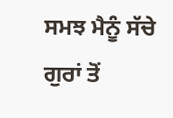ਸਮਝ ਮੈਨੂੰ ਸੱਚੇ ਗੁਰਾਂ ਤੋਂ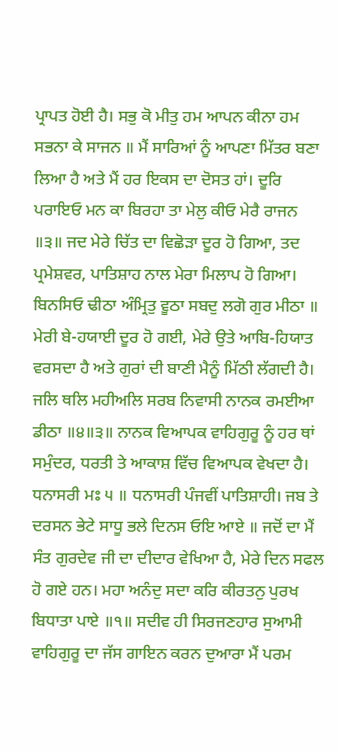ਪ੍ਰਾਪਤ ਹੋਈ ਹੈ। ਸਭੁ ਕੋ ਮੀਤੁ ਹਮ ਆਪਨ ਕੀਨਾ ਹਮ ਸਭਨਾ ਕੇ ਸਾਜਨ ॥ ਮੈਂ ਸਾਰਿਆਂ ਨੂੰ ਆਪਣਾ ਮਿੱਤਰ ਬਣਾ ਲਿਆ ਹੈ ਅਤੇ ਮੈਂ ਹਰ ਇਕਸ ਦਾ ਦੋਸਤ ਹਾਂ। ਦੂਰਿ ਪਰਾਇਓ ਮਨ ਕਾ ਬਿਰਹਾ ਤਾ ਮੇਲੁ ਕੀਓ ਮੇਰੈ ਰਾਜਨ ॥੩॥ ਜਦ ਮੇਰੇ ਚਿੱਤ ਦਾ ਵਿਛੋੜਾ ਦੂਰ ਹੋ ਗਿਆ, ਤਦ ਪ੍ਰਮੇਸ਼ਵਰ, ਪਾਤਿਸ਼ਾਹ ਨਾਲ ਮੇਰਾ ਮਿਲਾਪ ਹੋ ਗਿਆ। ਬਿਨਸਿਓ ਢੀਠਾ ਅੰਮ੍ਰਿਤੁ ਵੂਠਾ ਸਬਦੁ ਲਗੋ ਗੁਰ ਮੀਠਾ ॥ ਮੇਰੀ ਬੇ-ਹਯਾਈ ਦੂਰ ਹੋ ਗਈ, ਮੇਰੇ ਉਤੇ ਆਬਿ-ਹਿਯਾਤ ਵਰਸਦਾ ਹੈ ਅਤੇ ਗੁਰਾਂ ਦੀ ਬਾਣੀ ਮੈਨੂੰ ਮਿੱਠੀ ਲੱਗਦੀ ਹੈ। ਜਲਿ ਥਲਿ ਮਹੀਅਲਿ ਸਰਬ ਨਿਵਾਸੀ ਨਾਨਕ ਰਮਈਆ ਡੀਠਾ ॥੪॥੩॥ ਨਾਨਕ ਵਿਆਪਕ ਵਾਹਿਗੁਰੂ ਨੂੰ ਹਰ ਥਾਂ ਸਮੁੰਦਰ, ਧਰਤੀ ਤੇ ਆਕਾਸ਼ ਵਿੱਚ ਵਿਆਪਕ ਵੇਖਦਾ ਹੈ। ਧਨਾਸਰੀ ਮਃ ੫ ॥ ਧਨਾਸਰੀ ਪੰਜਵੀਂ ਪਾਤਿਸ਼ਾਹੀ। ਜਬ ਤੇ ਦਰਸਨ ਭੇਟੇ ਸਾਧੂ ਭਲੇ ਦਿਨਸ ਓਇ ਆਏ ॥ ਜਦੋਂ ਦਾ ਮੈਂ ਸੰਤ ਗੁਰਦੇਵ ਜੀ ਦਾ ਦੀਦਾਰ ਵੇਖਿਆ ਹੈ, ਮੇਰੇ ਦਿਨ ਸਫਲ ਹੋ ਗਏ ਹਨ। ਮਹਾ ਅਨੰਦੁ ਸਦਾ ਕਰਿ ਕੀਰਤਨੁ ਪੁਰਖ ਬਿਧਾਤਾ ਪਾਏ ॥੧॥ ਸਦੀਵ ਹੀ ਸਿਰਜਣਹਾਰ ਸੁਆਮੀ ਵਾਹਿਗੁਰੂ ਦਾ ਜੱਸ ਗਾਇਨ ਕਰਨ ਦੁਆਰਾ ਮੈਂ ਪਰਮ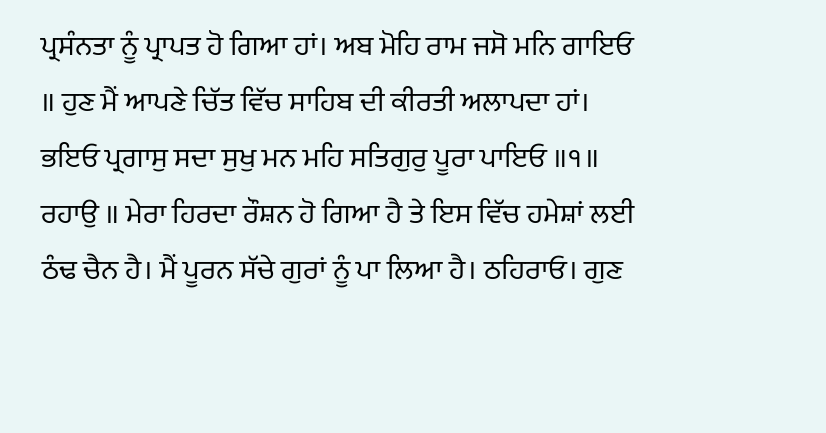ਪ੍ਰਸੰਨਤਾ ਨੂੰ ਪ੍ਰਾਪਤ ਹੋ ਗਿਆ ਹਾਂ। ਅਬ ਮੋਹਿ ਰਾਮ ਜਸੋ ਮਨਿ ਗਾਇਓ ॥ ਹੁਣ ਮੈਂ ਆਪਣੇ ਚਿੱਤ ਵਿੱਚ ਸਾਹਿਬ ਦੀ ਕੀਰਤੀ ਅਲਾਪਦਾ ਹਾਂ। ਭਇਓ ਪ੍ਰਗਾਸੁ ਸਦਾ ਸੁਖੁ ਮਨ ਮਹਿ ਸਤਿਗੁਰੁ ਪੂਰਾ ਪਾਇਓ ॥੧॥ ਰਹਾਉ ॥ ਮੇਰਾ ਹਿਰਦਾ ਰੌਸ਼ਨ ਹੋ ਗਿਆ ਹੈ ਤੇ ਇਸ ਵਿੱਚ ਹਮੇਸ਼ਾਂ ਲਈ ਠੰਢ ਚੈਨ ਹੈ। ਮੈਂ ਪੂਰਨ ਸੱਚੇ ਗੁਰਾਂ ਨੂੰ ਪਾ ਲਿਆ ਹੈ। ਠਹਿਰਾਓ। ਗੁਣ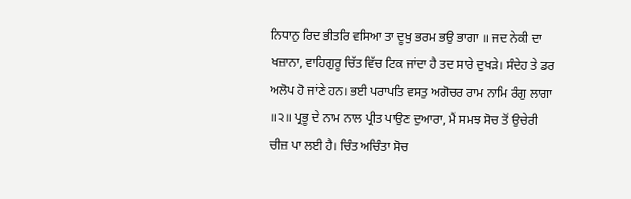ਨਿਧਾਨੁ ਰਿਦ ਭੀਤਰਿ ਵਸਿਆ ਤਾ ਦੂਖੁ ਭਰਮ ਭਉ ਭਾਗਾ ॥ ਜਦ ਨੇਕੀ ਦਾ ਖਜ਼ਾਨਾ, ਵਾਹਿਗੁਰੂ ਚਿੱਤ ਵਿੱਚ ਟਿਕ ਜਾਂਦਾ ਹੈ ਤਦ ਸਾਰੇ ਦੁਖੜੇ। ਸੰਦੇਹ ਤੇ ਡਰ ਅਲੋਪ ਹੋ ਜਾਂਣੇ ਹਨ। ਭਈ ਪਰਾਪਤਿ ਵਸਤੁ ਅਗੋਚਰ ਰਾਮ ਨਾਮਿ ਰੰਗੁ ਲਾਗਾ ॥੨॥ ਪ੍ਰਭੂ ਦੇ ਨਾਮ ਨਾਲ ਪ੍ਰੀਤ ਪਾਉਣ ਦੁਆਰਾ, ਮੈਂ ਸਮਝ ਸੋਚ ਤੋਂ ਉਚੇਰੀ ਚੀਜ਼ ਪਾ ਲਈ ਹੈ। ਚਿੰਤ ਅਚਿੰਤਾ ਸੋਚ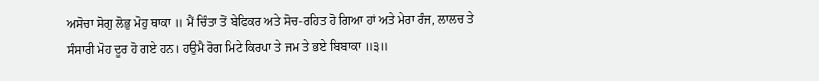ਅਸੋਚਾ ਸੋਗੁ ਲੋਭੁ ਮੋਹੁ ਥਾਕਾ ॥ ਮੈਂ ਚਿੰਤਾ ਤੋਂ ਬੇਫਿਕਰ ਅਤੇ ਸੋਚ-ਰਹਿਤ ਹੋ ਗਿਆ ਹਾਂ ਅਤੇ ਮੇਰਾ ਰੰਜ, ਲਾਲਚ ਤੇ ਸੰਸਾਰੀ ਮੋਹ ਦੂਰ ਹੋ ਗਏ ਹਨ। ਹਉਮੈ ਰੋਗ ਮਿਟੇ ਕਿਰਪਾ ਤੇ ਜਮ ਤੇ ਭਏ ਬਿਬਾਕਾ ॥੩॥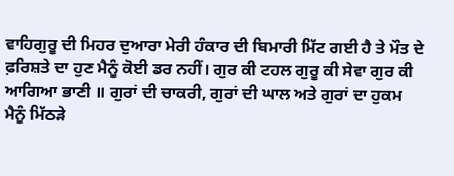ਵਾਹਿਗੁਰੂ ਦੀ ਮਿਹਰ ਦੁਆਰਾ ਮੇਰੀ ਹੰਕਾਰ ਦੀ ਬਿਮਾਰੀ ਮਿੱਟ ਗਈ ਹੈ ਤੇ ਮੌਤ ਦੇ ਫ਼ਰਿਸ਼ਤੇ ਦਾ ਹੁਣ ਮੈਨੂੰ ਕੋਈ ਡਰ ਨਹੀਂ। ਗੁਰ ਕੀ ਟਹਲ ਗੁਰੂ ਕੀ ਸੇਵਾ ਗੁਰ ਕੀ ਆਗਿਆ ਭਾਣੀ ॥ ਗੁਰਾਂ ਦੀ ਚਾਕਰੀ, ਗੁਰਾਂ ਦੀ ਘਾਲ ਅਤੇ ਗੁਰਾਂ ਦਾ ਹੁਕਮ ਮੈਨੂੰ ਮਿੱਠੜੇ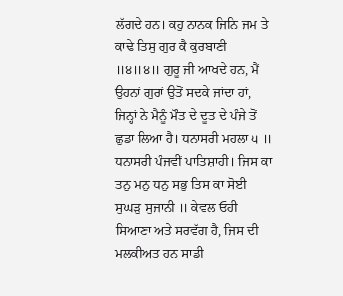ਲੱਗਦੇ ਹਨ। ਕਹੁ ਨਾਨਕ ਜਿਨਿ ਜਮ ਤੇ ਕਾਢੇ ਤਿਸੁ ਗੁਰ ਕੈ ਕੁਰਬਾਣੀ ॥੪॥੪॥ ਗੁਰੂ ਜੀ ਆਖਦੇ ਹਨ, ਮੈਂ ਉਹਨਾਂ ਗੁਰਾਂ ਉਤੋਂ ਸਦਕੇ ਜਾਂਦਾ ਹਾਂ, ਜਿਨ੍ਹਾਂ ਨੇ ਮੈਨੂੰ ਮੌਤ ਦੇ ਦੂਤ ਦੇ ਪੰਜੇ ਤੋਂ ਛੁਡਾ ਲਿਆ ਹੈ। ਧਨਾਸਰੀ ਮਹਲਾ ੫ ॥ ਧਨਾਸਰੀ ਪੰਜਵੀਂ ਪਾਤਿਸ਼ਾਹੀ। ਜਿਸ ਕਾ ਤਨੁ ਮਨੁ ਧਨੁ ਸਭੁ ਤਿਸ ਕਾ ਸੋਈ ਸੁਘੜੁ ਸੁਜਾਨੀ ॥ ਕੇਵਲ ਓਹੀ ਸਿਆਣਾ ਅਤੇ ਸਰਵੱਗ ਹੈ, ਜਿਸ ਦੀ ਮਲਕੀਅਤ ਹਨ ਸਾਡੀ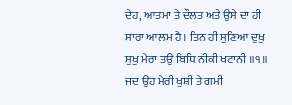ਦੇਹ, ਆਤਮਾ ਤੇ ਦੌਲਤ ਅਤੇ ਉਸੇ ਦਾ ਹੀ ਸਾਰਾ ਆਲਮ ਹੈ। ਤਿਨ ਹੀ ਸੁਣਿਆ ਦੁਖੁ ਸੁਖੁ ਮੇਰਾ ਤਉ ਬਿਧਿ ਨੀਕੀ ਖਟਾਨੀ ॥੧॥ ਜਦ ਉਹ ਮੇਰੀ ਖੁਸ਼ੀ ਤੇ ਗਮੀ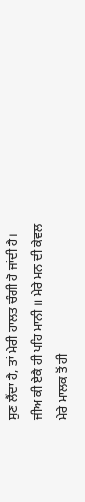ਸੁਣ ਲੈਂਦਾ ਹੈ, ਤਾਂ ਮੇਰੀ ਹਾਲਤ ਚੰਗੀ ਹੋ ਜਾਂਦੀ ਹੈ। ਜੀਅ ਕੀ ਏਕੈ ਹੀ ਪਹਿ ਮਾਨੀ ॥ ਮੇਰੇ ਮਨ ਦੀ ਕੇਵਲ ਮੇਰੇ ਮਾਲਕ ਤੋਂ ਹੀ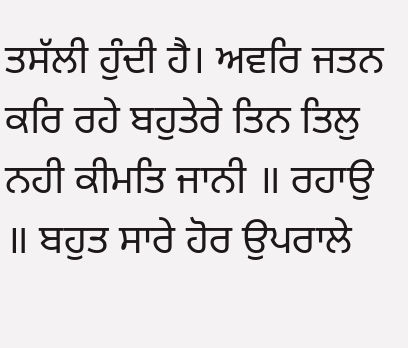ਤਸੱਲੀ ਹੁੰਦੀ ਹੈ। ਅਵਰਿ ਜਤਨ ਕਰਿ ਰਹੇ ਬਹੁਤੇਰੇ ਤਿਨ ਤਿਲੁ ਨਹੀ ਕੀਮਤਿ ਜਾਨੀ ॥ ਰਹਾਉ ॥ ਬਹੁਤ ਸਾਰੇ ਹੋਰ ਉਪਰਾਲੇ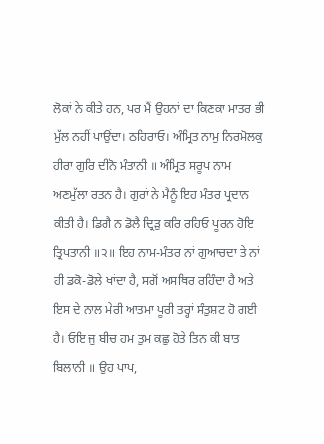ਲੋਕਾਂ ਨੇ ਕੀਤੇ ਹਨ, ਪਰ ਮੈਂ ਉਹਨਾਂ ਦਾ ਕਿਣਕਾ ਮਾਤਰ ਭੀ ਮੁੱਲ ਨਹੀਂ ਪਾਉਂਦਾ। ਠਹਿਰਾਓ। ਅੰਮ੍ਰਿਤ ਨਾਮੁ ਨਿਰਮੋਲਕੁ ਹੀਰਾ ਗੁਰਿ ਦੀਨੋ ਮੰਤਾਨੀ ॥ ਅੰਮ੍ਰਿਤ ਸਰੂਪ ਨਾਮ ਅਣਮੁੱਲਾ ਰਤਨ ਹੈ। ਗੁਰਾਂ ਨੇ ਮੈਨੂੰ ਇਹ ਮੰਤਰ ਪ੍ਰਦਾਨ ਕੀਤੀ ਹੈ। ਡਿਗੈ ਨ ਡੋਲੈ ਦ੍ਰਿੜੁ ਕਰਿ ਰਹਿਓ ਪੂਰਨ ਹੋਇ ਤ੍ਰਿਪਤਾਨੀ ॥੨॥ ਇਹ ਨਾਮ-ਮੰਤਰ ਨਾਂ ਗੁਆਚਦਾ ਤੇ ਨਾਂ ਹੀ ਡਕੋ-ਡੋਲੇ ਖਾਂਦਾ ਹੈ, ਸਗੋਂ ਅਸਥਿਰ ਰਹਿੰਦਾ ਹੈ ਅਤੇ ਇਸ ਦੇ ਨਾਲ ਮੇਰੀ ਆਤਮਾ ਪੂਰੀ ਤਰ੍ਹਾਂ ਸੰਤੁਸ਼ਟ ਹੋ ਗਈ ਹੈ। ਓਇ ਜੁ ਬੀਚ ਹਮ ਤੁਮ ਕਛੁ ਹੋਤੇ ਤਿਨ ਕੀ ਬਾਤ ਬਿਲਾਨੀ ॥ ਉਹ ਪਾਪ,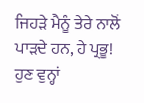ਜਿਹੜੇ ਮੈਨੂੰ ਤੇਰੇ ਨਾਲੋਂ ਪਾੜਦੇ ਹਨ, ਹੇ ਪ੍ਰਭੂ! ਹੁਣ ਵੁਨ੍ਹਾਂ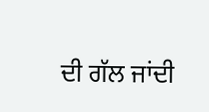ਦੀ ਗੱਲ ਜਾਂਦੀ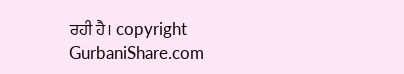ਰਹੀ ਹੈ। copyright GurbaniShare.com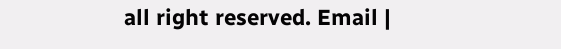all right reserved. Email |